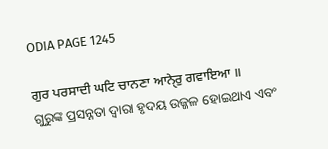ODIA PAGE 1245

ਗੁਰ ਪਰਸਾਦੀ ਘਟਿ ਚਾਨਣਾ ਆਨੑੇਰੁ ਗਵਾਇਆ ॥
ଗୁରୁଙ୍କ ପ୍ରସନ୍ନତା ଦ୍ଵାରା ହୃଦୟ ଉଜ୍ଜଳ ହୋଇଥାଏ ଏବଂ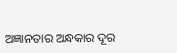ଅଜ୍ଞାନତାର ଅନ୍ଧକାର ଦୂର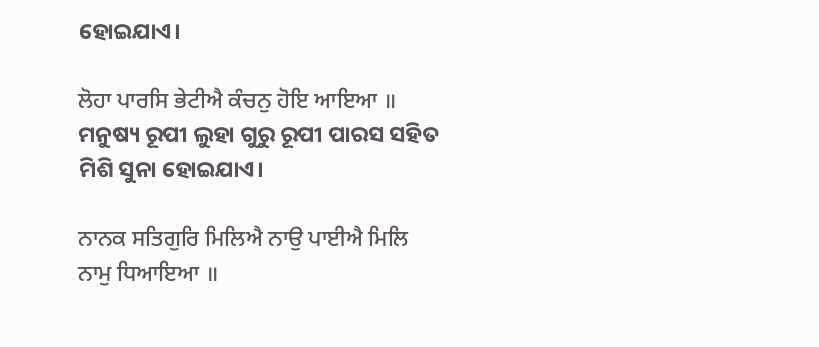ହୋଇଯାଏ।

ਲੋਹਾ ਪਾਰਸਿ ਭੇਟੀਐ ਕੰਚਨੁ ਹੋਇ ਆਇਆ ॥
ମନୁଷ୍ୟ ରୂପୀ ଲୁହା ଗୁରୁ ରୂପୀ ପାରସ ସହିତ ମିଶି ସୁନା ହୋଇଯାଏ।

ਨਾਨਕ ਸਤਿਗੁਰਿ ਮਿਲਿਐ ਨਾਉ ਪਾਈਐ ਮਿਲਿ ਨਾਮੁ ਧਿਆਇਆ ॥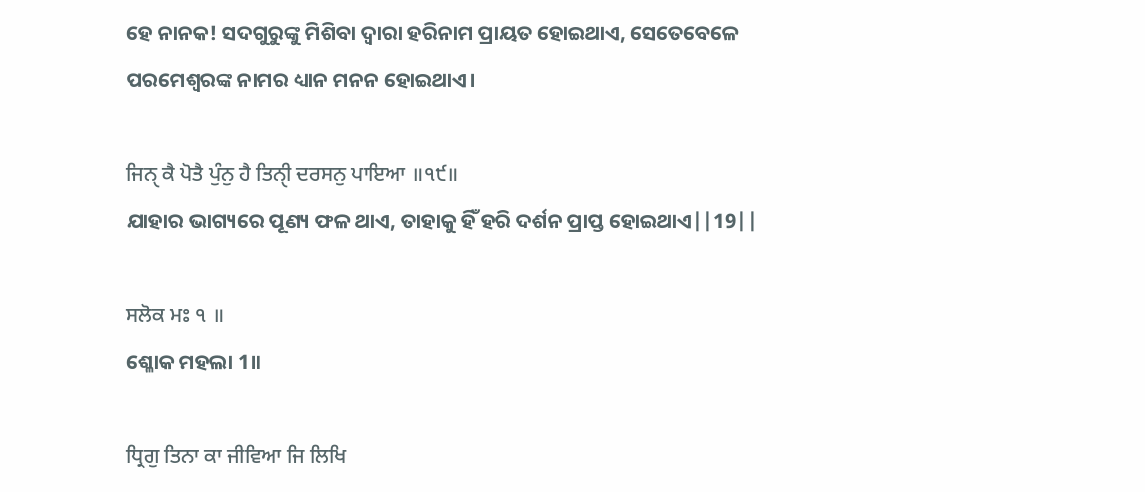ହେ ନାନକ! ସଦଗୁରୁଙ୍କୁ ମିଶିବା ଦ୍ଵାରା ହରିନାମ ପ୍ରାୟତ ହୋଇଥାଏ, ସେତେବେଳେ ପରମେଶ୍ଵରଙ୍କ ନାମର ଧ୍ୟାନ ମନନ ହୋଇଥାଏ।

ਜਿਨੑ ਕੈ ਪੋਤੈ ਪੁੰਨੁ ਹੈ ਤਿਨੑੀ ਦਰਸਨੁ ਪਾਇਆ ॥੧੯॥
ଯାହାର ଭାଗ୍ୟରେ ପୂଣ୍ୟ ଫଳ ଥାଏ, ତାହାକୁ ହିଁ ହରି ଦର୍ଶନ ପ୍ରାପ୍ତ ହୋଇଥାଏ||19||

ਸਲੋਕ ਮਃ ੧ ॥
ଶ୍ଳୋକ ମହଲା 1॥

ਧ੍ਰਿਗੁ ਤਿਨਾ ਕਾ ਜੀਵਿਆ ਜਿ ਲਿਖਿ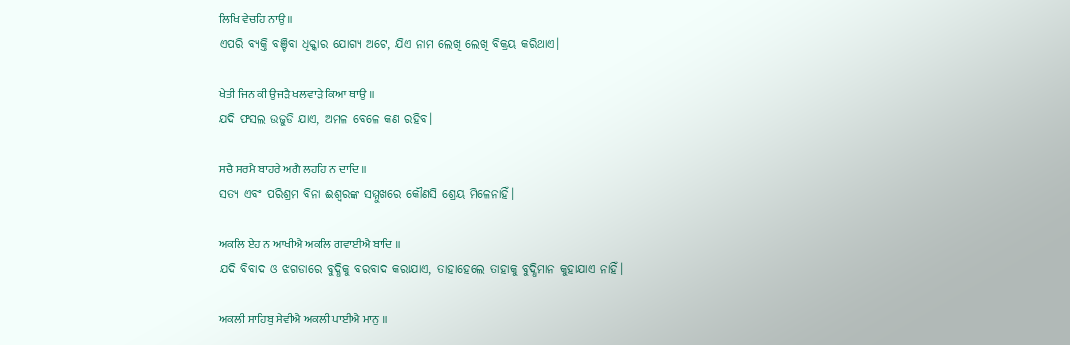ਲਿਖਿ ਵੇਚਹਿ ਨਾਉ ॥
ଏପରି ବ୍ୟକ୍ତି ବଞ୍ଚିବା ଧିକ୍କାର ଯୋଗ୍ୟ ଅଟେ, ଯିଏ ନାମ ଲେଖି ଲେଖି ବିକ୍ରୟ କରିଥାଏ।

ਖੇਤੀ ਜਿਨ ਕੀ ਉਜੜੈ ਖਲਵਾੜੇ ਕਿਆ ਥਾਉ ॥
ଯଦି ଫସଲ ଉଜୁଡି ଯାଏ, ଅମଳ ବେଳେ କଣ ରହିବ।

ਸਚੈ ਸਰਮੈ ਬਾਹਰੇ ਅਗੈ ਲਹਹਿ ਨ ਦਾਦਿ ॥
ସତ୍ୟ ଏବଂ ପରିଶ୍ରମ ବିନା ଈଶ୍ଵରଙ୍କ ସମ୍ମୁଖରେ କୌଣସି ଶ୍ରେୟ ମିଳେନାହିଁ।

ਅਕਲਿ ਏਹ ਨ ਆਖੀਐ ਅਕਲਿ ਗਵਾਈਐ ਬਾਦਿ ॥
ଯଦି ବିବାଦ ଓ ଝଗଡାରେ ବୁଦ୍ଧିକୁ ବରବାଦ କରାଯାଏ, ତାହାହେଲେ ତାହାକୁ ବୁଦ୍ଧିମାନ କୁହାଯାଏ ନାହିଁ।

ਅਕਲੀ ਸਾਹਿਬੁ ਸੇਵੀਐ ਅਕਲੀ ਪਾਈਐ ਮਾਨੁ ॥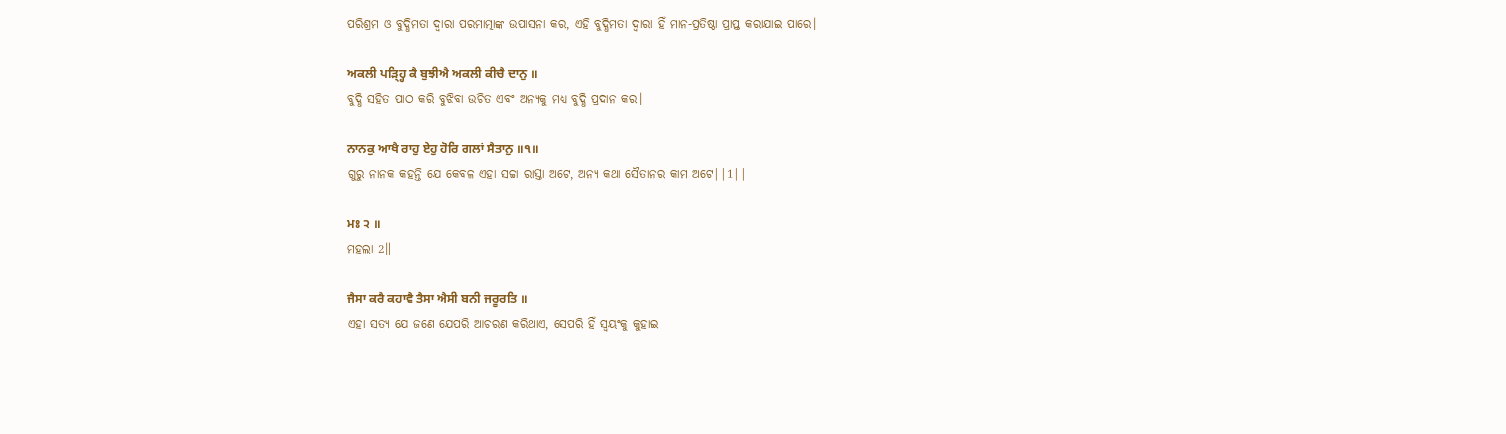ପରିଶ୍ରମ ଓ ବୁଦ୍ଧିମତା ଦ୍ଵାରା ପରମାତ୍ମାଙ୍କ ଉପାସନା କର, ଏହି ବୁଦ୍ଧିମତା ଦ୍ଵାରା ହିଁ ମାନ-ପ୍ରତିଷ୍ଠା ପ୍ରାପ୍ତ କରାଯାଇ ପାରେ।

ਅਕਲੀ ਪੜ੍ਹ੍ਹਿ ਕੈ ਬੁਝੀਐ ਅਕਲੀ ਕੀਚੈ ਦਾਨੁ ॥
ବୁଦ୍ଧି ସହିତ ପାଠ କରି ବୁଝିବା ଉଚିତ ଏବଂ ଅନ୍ୟକୁ ମଧ୍ୟ ବୁଦ୍ଧି ପ୍ରଦାନ କର।

ਨਾਨਕੁ ਆਖੈ ਰਾਹੁ ਏਹੁ ਹੋਰਿ ਗਲਾਂ ਸੈਤਾਨੁ ॥੧॥
ଗୁରୁ ନାନକ କହନ୍ତି ଯେ କେବଳ ଏହା ସଚ୍ଚା ରାସ୍ତା ଅଟେ, ଅନ୍ୟ କଥା ସୈତାନର କାମ ଅଟେ||1||

ਮਃ ੨ ॥
ମହଲା 2॥

ਜੈਸਾ ਕਰੈ ਕਹਾਵੈ ਤੈਸਾ ਐਸੀ ਬਨੀ ਜਰੂਰਤਿ ॥
ଏହା ସତ୍ୟ ଯେ ଜଣେ ଯେପରି ଆଚରଣ କରିଥାଏ, ସେପରି ହିଁ ସ୍ଵୟଂକୁ କୁହାଇ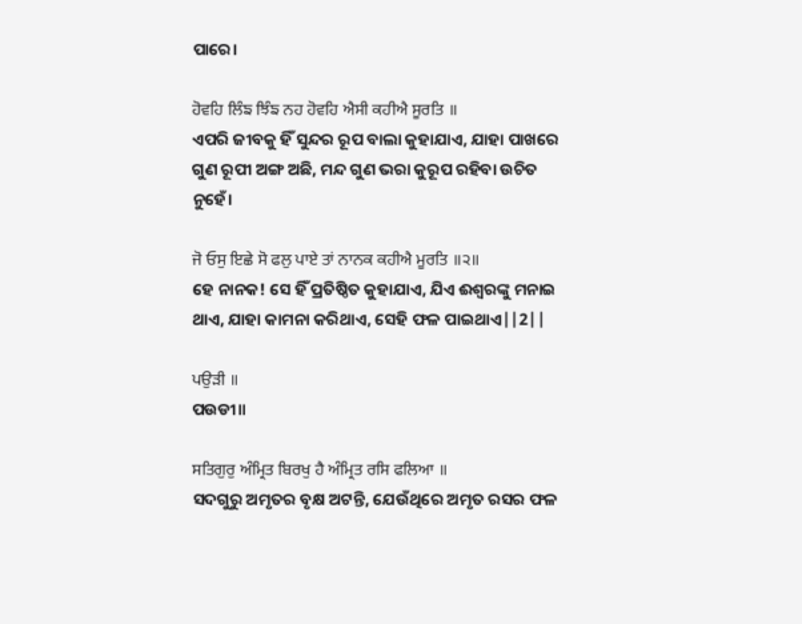ପାରେ।

ਹੋਵਹਿ ਲਿੰਙ ਝਿੰਙ ਨਹ ਹੋਵਹਿ ਐਸੀ ਕਹੀਐ ਸੂਰਤਿ ॥
ଏପରି ଜୀବକୁ ହିଁ ସୁନ୍ଦର ରୂପ ବାଲା କୁହାଯାଏ, ଯାହା ପାଖରେ ଗୁଣ ରୂପୀ ଅଙ୍ଗ ଅଛି, ମନ୍ଦ ଗୁଣ ଭରା କୁରୂପ ରହିବା ଉଚିତ ନୁହେଁ।

ਜੋ ਓਸੁ ਇਛੇ ਸੋ ਫਲੁ ਪਾਏ ਤਾਂ ਨਾਨਕ ਕਹੀਐ ਮੂਰਤਿ ॥੨॥
ହେ ନାନକ! ସେ ହିଁ ପ୍ରତିଷ୍ଠିତ କୁହାଯାଏ, ଯିଏ ଈଶ୍ଵରଙ୍କୁ ମନାଇ ଥାଏ, ଯାହା କାମନା କରିଥାଏ, ସେହି ଫଳ ପାଇଥାଏ||2||

ਪਉੜੀ ॥
ପଉଡୀ॥

ਸਤਿਗੁਰੁ ਅੰਮ੍ਰਿਤ ਬਿਰਖੁ ਹੈ ਅੰਮ੍ਰਿਤ ਰਸਿ ਫਲਿਆ ॥
ସଦଗୁରୁ ଅମୃତର ବୃକ୍ଷ ଅଟନ୍ତି, ଯେଉଁଥିରେ ଅମୃତ ରସର ଫଳ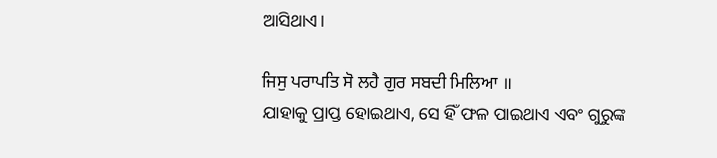ଆସିଥାଏ।

ਜਿਸੁ ਪਰਾਪਤਿ ਸੋ ਲਹੈ ਗੁਰ ਸਬਦੀ ਮਿਲਿਆ ॥
ଯାହାକୁ ପ୍ରାପ୍ତ ହୋଇଥାଏ, ସେ ହିଁ ଫଳ ପାଇଥାଏ ଏବଂ ଗୁରୁଙ୍କ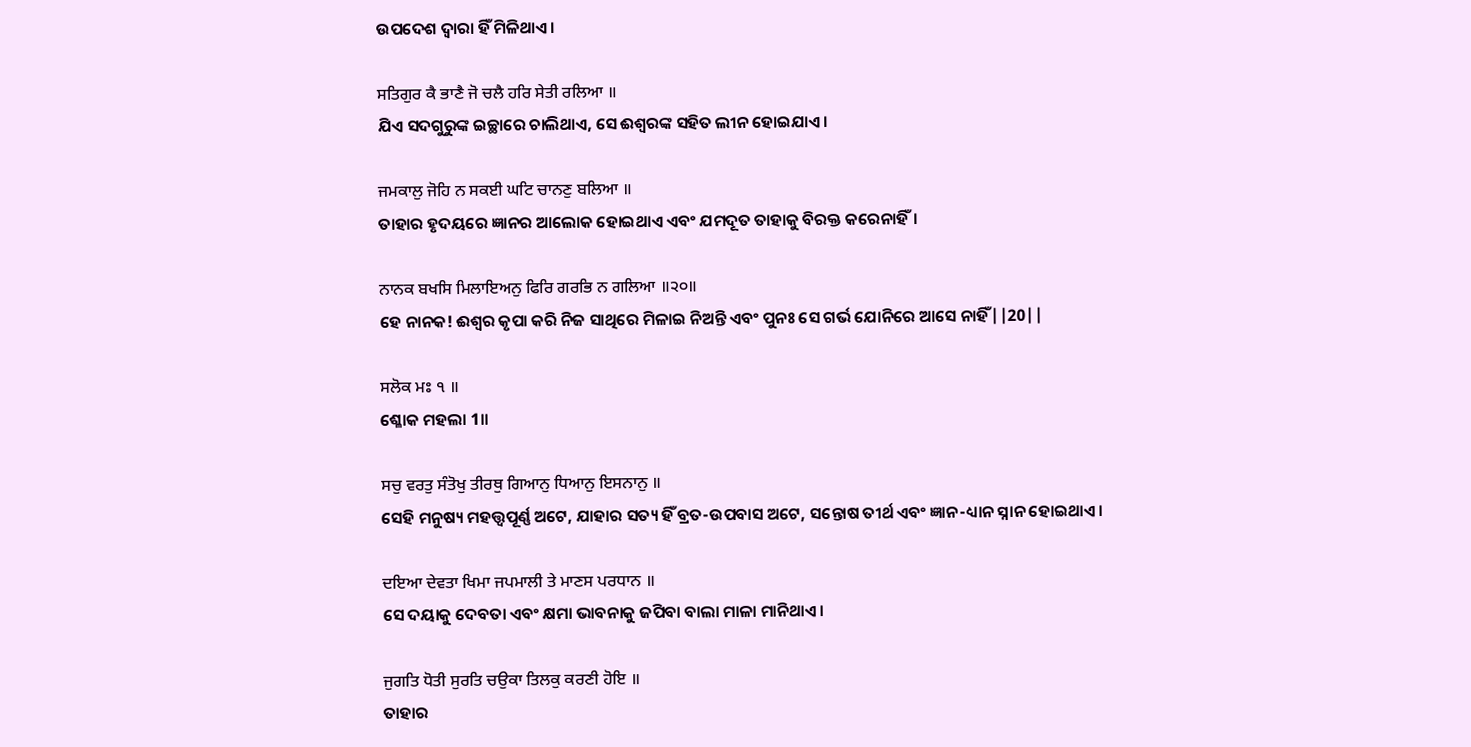ଉପଦେଶ ଦ୍ଵାରା ହିଁ ମିଳିଥାଏ।

ਸਤਿਗੁਰ ਕੈ ਭਾਣੈ ਜੋ ਚਲੈ ਹਰਿ ਸੇਤੀ ਰਲਿਆ ॥
ଯିଏ ସଦଗୁରୁଙ୍କ ଇଚ୍ଛାରେ ଚାଲିଥାଏ, ସେ ଈଶ୍ଵରଙ୍କ ସହିତ ଲୀନ ହୋଇଯାଏ।

ਜਮਕਾਲੁ ਜੋਹਿ ਨ ਸਕਈ ਘਟਿ ਚਾਨਣੁ ਬਲਿਆ ॥
ତାହାର ହୃଦୟରେ ଜ୍ଞାନର ଆଲୋକ ହୋଇଥାଏ ଏବଂ ଯମଦୂତ ତାହାକୁ ବିରକ୍ତ କରେନାହିଁ।

ਨਾਨਕ ਬਖਸਿ ਮਿਲਾਇਅਨੁ ਫਿਰਿ ਗਰਭਿ ਨ ਗਲਿਆ ॥੨੦॥
ହେ ନାନକ! ଈଶ୍ଵର କୃପା କରି ନିଜ ସାଥିରେ ମିଳାଇ ନିଅନ୍ତି ଏବଂ ପୁନଃ ସେ ଗର୍ଭ ଯୋନିରେ ଆସେ ନାହିଁ||20||

ਸਲੋਕ ਮਃ ੧ ॥
ଶ୍ଳୋକ ମହଲା 1॥

ਸਚੁ ਵਰਤੁ ਸੰਤੋਖੁ ਤੀਰਥੁ ਗਿਆਨੁ ਧਿਆਨੁ ਇਸਨਾਨੁ ॥
ସେହି ମନୁଷ୍ୟ ମହତ୍ତ୍ୱପୂର୍ଣ୍ଣ ଅଟେ, ଯାହାର ସତ୍ୟ ହିଁ ବ୍ରତ-ଉପବାସ ଅଟେ, ସନ୍ତୋଷ ତୀର୍ଥ ଏବଂ ଜ୍ଞାନ-ଧ୍ୟାନ ସ୍ନାନ ହୋଇଥାଏ।

ਦਇਆ ਦੇਵਤਾ ਖਿਮਾ ਜਪਮਾਲੀ ਤੇ ਮਾਣਸ ਪਰਧਾਨ ॥
ସେ ଦୟାକୁ ଦେବତା ଏବଂ କ୍ଷମା ଭାବନାକୁ ଜପିବା ବାଲା ମାଳା ମାନିଥାଏ।

ਜੁਗਤਿ ਧੋਤੀ ਸੁਰਤਿ ਚਉਕਾ ਤਿਲਕੁ ਕਰਣੀ ਹੋਇ ॥
ତାହାର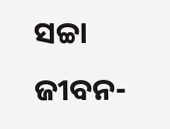ସଚ୍ଚା ଜୀବନ-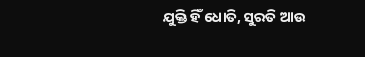ଯୁକ୍ତି ହିଁ ଧୋତି, ସୁରତି ଆଉ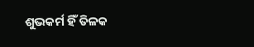ଶୁଭକର୍ମ ହିଁ ତିଳକ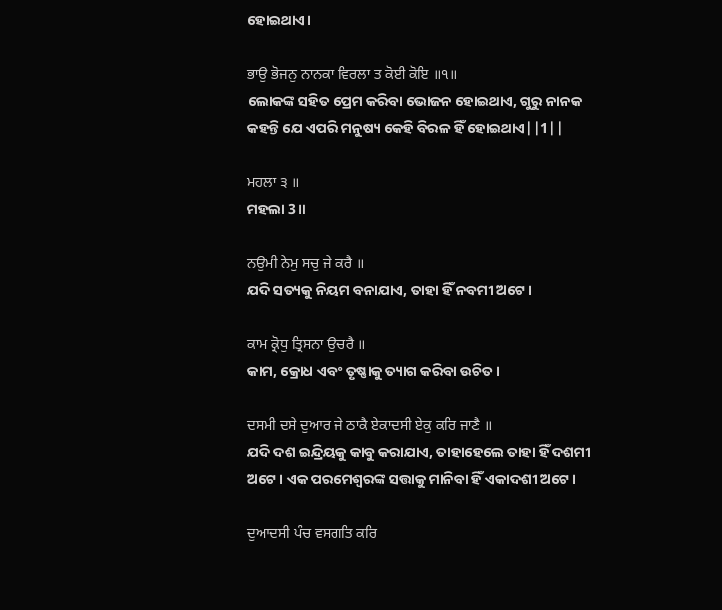ହୋଇଥାଏ।

ਭਾਉ ਭੋਜਨੁ ਨਾਨਕਾ ਵਿਰਲਾ ਤ ਕੋਈ ਕੋਇ ॥੧॥
ଲୋକଙ୍କ ସହିତ ପ୍ରେମ କରିବା ଭୋଜନ ହୋଇଥାଏ, ଗୁରୁ ନାନକ କହନ୍ତି ଯେ ଏପରି ମନୁଷ୍ୟ କେହି ବିରଳ ହିଁ ହୋଇଥାଏ||1||

ਮਹਲਾ ੩ ॥
ମହଲା 3॥

ਨਉਮੀ ਨੇਮੁ ਸਚੁ ਜੇ ਕਰੈ ॥
ଯଦି ସତ୍ୟକୁ ନିୟମ ବନାଯାଏ, ତାହା ହିଁ ନବମୀ ଅଟେ।

ਕਾਮ ਕ੍ਰੋਧੁ ਤ੍ਰਿਸਨਾ ਉਚਰੈ ॥
କାମ, କ୍ରୋଧ ଏବଂ ତୃଷ୍ଣାକୁ ତ୍ୟାଗ କରିବା ଉଚିତ।

ਦਸਮੀ ਦਸੇ ਦੁਆਰ ਜੇ ਠਾਕੈ ਏਕਾਦਸੀ ਏਕੁ ਕਰਿ ਜਾਣੈ ॥
ଯଦି ଦଶ ଇନ୍ଦ୍ରିୟକୁ କାବୁ କରାଯାଏ, ତାହାହେଲେ ତାହା ହିଁ ଦଶମୀ ଅଟେ। ଏକ ପରମେଶ୍ଵରଙ୍କ ସତ୍ତାକୁ ମାନିବା ହିଁ ଏକାଦଶୀ ଅଟେ।

ਦੁਆਦਸੀ ਪੰਚ ਵਸਗਤਿ ਕਰਿ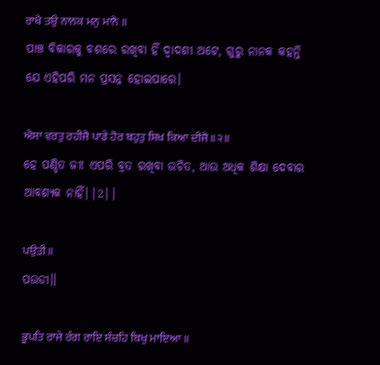ਰਾਖੈ ਤਉ ਨਾਨਕ ਮਨੁ ਮਾਨੈ ॥
ପାଞ୍ଚ ବିକାରକୁ ବଶରେ ରଖିବା ହିଁ ଦ୍ଵାଦଶୀ ଅଟେ, ଗୁରୁ ନାନକ କହନ୍ତି ଯେ ଏହିପରି ମନ ପ୍ରସନ୍ନ ହୋଇପାରେ।

ਐਸਾ ਵਰਤੁ ਰਹੀਜੈ ਪਾਡੇ ਹੋਰ ਬਹੁਤੁ ਸਿਖ ਕਿਆ ਦੀਜੈ ॥੨॥
ହେ ପଣ୍ଡିତ ଜୀ! ଏପରି ବ୍ରତ ରଖିବା ଉଚିତ, ଆଉ ଅଧିକ ଶିକ୍ଷା ଦେବାର ଆବଶ୍ୟକ ନାହିଁ||2||

ਪਉੜੀ ॥
ପଉଡୀ॥

ਭੂਪਤਿ ਰਾਜੇ ਰੰਗ ਰਾਇ ਸੰਚਹਿ ਬਿਖੁ ਮਾਇਆ ॥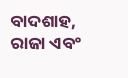ବାଦଶାହ, ରାଜା ଏବଂ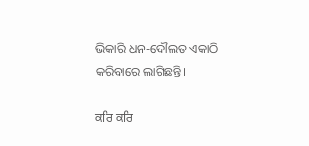ଭିକାରି ଧନ-ଦୌଲତ ଏକାଠି କରିବାରେ ଲାଗିଛନ୍ତି।

ਕਰਿ ਕਰਿ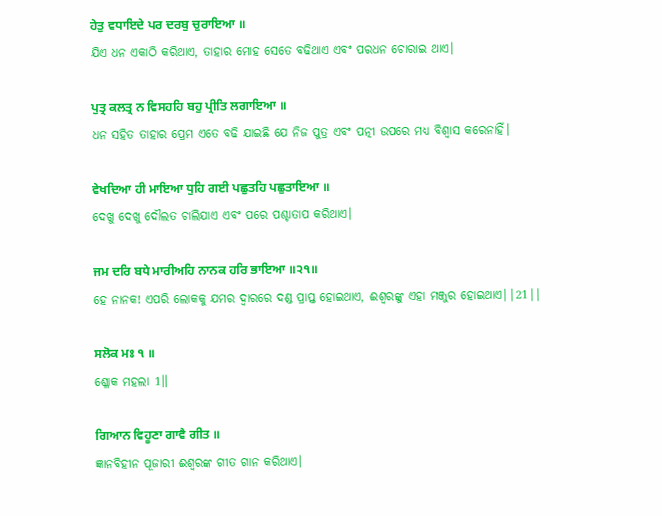ਹੇਤੁ ਵਧਾਇਦੇ ਪਰ ਦਰਬੁ ਚੁਰਾਇਆ ॥
ଯିଏ ଧନ ଏକାଠି କରିଥାଏ, ତାହାର ମୋହ ସେତେ ବଢିଥାଏ ଏବଂ ପରଧନ ଚୋରାଇ ଥାଏ।

ਪੁਤ੍ਰ ਕਲਤ੍ਰ ਨ ਵਿਸਹਹਿ ਬਹੁ ਪ੍ਰੀਤਿ ਲਗਾਇਆ ॥
ଧନ ସହିତ ତାହାର ପ୍ରେମ ଏତେ ବଢି ଯାଇଛି ଯେ ନିଜ ପୁତ୍ର ଏବଂ ପତ୍ନୀ ଉପରେ ମଧ୍ୟ ବିଶ୍ଵାସ କରେନାହିଁ।

ਵੇਖਦਿਆ ਹੀ ਮਾਇਆ ਧੁਹਿ ਗਈ ਪਛੁਤਹਿ ਪਛੁਤਾਇਆ ॥
ଦେଖୁ ଦେଖୁ ଦୌଲତ ଚାଲିଯାଏ ଏବଂ ପରେ ପଶ୍ଚାତାପ କରିଥାଏ।

ਜਮ ਦਰਿ ਬਧੇ ਮਾਰੀਅਹਿ ਨਾਨਕ ਹਰਿ ਭਾਇਆ ॥੨੧॥
ହେ ନାନକ! ଏପରି ଲୋକକୁ ଯମର ଦ୍ଵାରରେ ଦଣ୍ଡ ପ୍ରାପ୍ତ ହୋଇଥାଏ, ଈଶ୍ଵରଙ୍କୁ ଏହା ମଞ୍ଜୁର ହୋଇଥାଏ||21||

ਸਲੋਕ ਮਃ ੧ ॥
ଶ୍ଳୋକ ମହଲା 1॥

ਗਿਆਨ ਵਿਹੂਣਾ ਗਾਵੈ ਗੀਤ ॥
ଜ୍ଞାନବିହୀନ ପୂଜାରୀ ଈଶ୍ଵରଙ୍କ ଗୀତ ଗାନ କରିଥାଏ।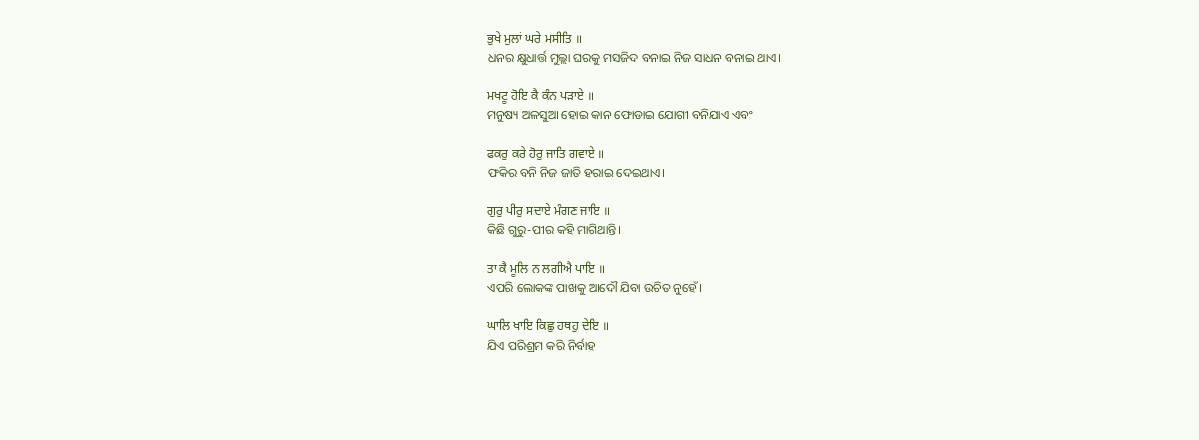ਭੁਖੇ ਮੁਲਾਂ ਘਰੇ ਮਸੀਤਿ ॥
ଧନର କ୍ଷୁଧାର୍ତ୍ତ ମୁଲ୍ଲା ଘରକୁ ମସଜିଦ ବନାଇ ନିଜ ସାଧନ ବନାଇ ଥାଏ।

ਮਖਟੂ ਹੋਇ ਕੈ ਕੰਨ ਪੜਾਏ ॥
ମନୁଷ୍ୟ ଅଳସୁଆ ହୋଇ କାନ ଫୋଡାଇ ଯୋଗୀ ବନିଯାଏ ଏବଂ

ਫਕਰੁ ਕਰੇ ਹੋਰੁ ਜਾਤਿ ਗਵਾਏ ॥
ଫକିର ବନି ନିଜ ଜାତି ହରାଇ ଦେଇଥାଏ।

ਗੁਰੁ ਪੀਰੁ ਸਦਾਏ ਮੰਗਣ ਜਾਇ ॥
କିଛି ଗୁରୁ-ପୀର କହି ମାଗିଥାନ୍ତି।

ਤਾ ਕੈ ਮੂਲਿ ਨ ਲਗੀਐ ਪਾਇ ॥
ଏପରି ଲୋକଙ୍କ ପାଖକୁ ଆଦୌ ଯିବା ଉଚିତ ନୁହେଁ।

ਘਾਲਿ ਖਾਇ ਕਿਛੁ ਹਥਹੁ ਦੇਇ ॥
ଯିଏ ପରିଶ୍ରମ କରି ନିର୍ବାହ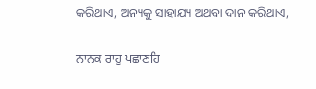କରିଥାଏ, ଅନ୍ୟକୁ ସାହାଯ୍ୟ ଅଥବା ଦାନ କରିଥାଏ,

ਨਾਨਕ ਰਾਹੁ ਪਛਾਣਹਿ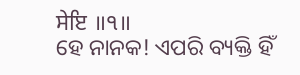ਸੇਇ ॥੧॥
ହେ ନାନକ! ଏପରି ବ୍ୟକ୍ତି ହିଁ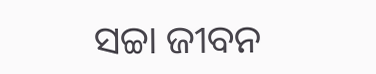ସଚ୍ଚା ଜୀବନ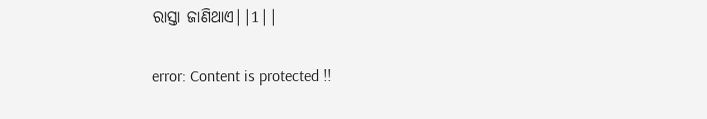ରାସ୍ତା ଜାଣିଥାଏ||1||

error: Content is protected !!